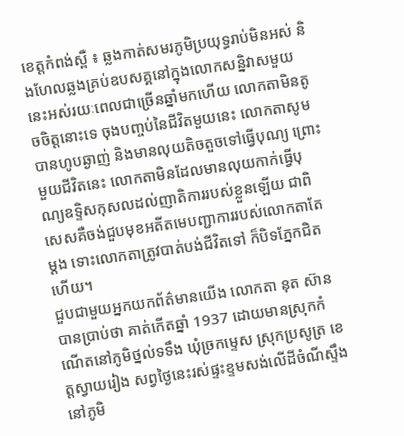ខេត្តកំពង់ស្ពឺ ៖ ឆ្លងកាត់សមរភូមិប្រយុទ្ធរាប់មិនអស់ និងហែលឆ្លងគ្រប់ឧបសគ្គនៅក្នុងលោកសន្និវាសមួយនេះអស់រយៈពេលជាច្រើនឆ្នាំមកហើយ លោកតាមិនតូចចិត្តនោះទេ ចុងបញ្ចប់នៃជីវិតមួយនេះ លោកតាសូមបានហូបឆ្ងាញ់ និងមានលុយតិចតួចទៅធ្វើបុណ្យ ព្រោះមួយជីវិតនេះ លោកតាមិនដែលមានលុយកាក់ធ្វើបុណ្យឧទ្ទិសកុសលដល់ញាតិការរបស់ខ្លួនឡើយ ជាពិសេសគឺចង់ជួបមុខអតីតមេបញ្ជាការរបស់លោកតាតែម្ដង ទោះលោកតាត្រូវបាត់បង់ជីវិតទៅ ក៏បិទភ្នែកជិតហើយ។
ជួបជាមួយអ្នកយកព័ត៌មានយើង លោកតា នុត ស៊ាន បានប្រាប់ថា គាត់កើតឆ្នាំ 1937 ដោយមានស្រុកកំណើតនៅភូមិថ្នល់ទទឹង ឃុំច្រកម្ទេស ស្រុកប្រសូត្រ ខេត្តស្វាយរៀង សព្វថ្ងៃនេះរស់ផ្ទះខ្ទមសង់លើដីចំណីស្ទឹងនៅភូមិ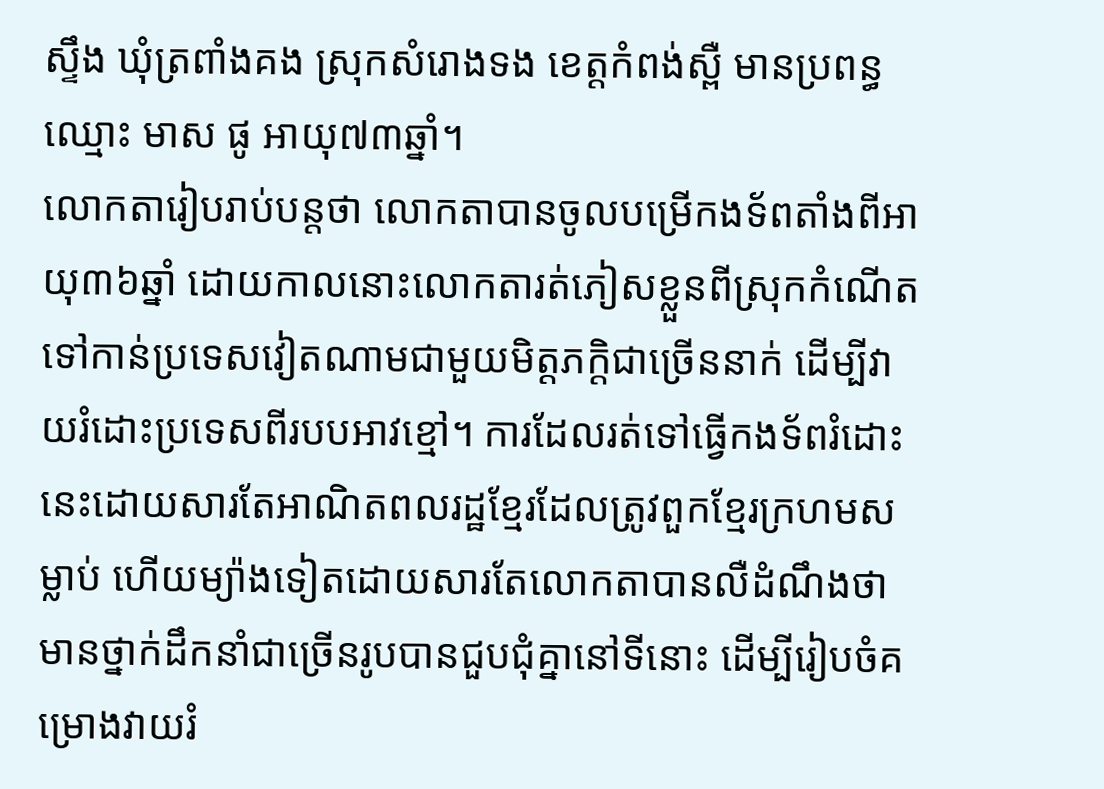ស្ទឹង ឃុំត្រពាំងគង ស្រុកសំរោងទង ខេត្តកំពង់ស្ពឺ មានប្រពន្ធឈ្មោះ មាស ផូ អាយុ៧៣ឆ្នាំ។
លោកតារៀបរាប់បន្តថា លោកតាបានចូលបម្រើកងទ័ពតាំងពីអាយុ៣៦ឆ្នាំ ដោយកាលនោះលោកតារត់ភៀសខ្លួនពីស្រុកកំណើតទៅកាន់ប្រទេសវៀតណាមជាមួយមិត្តភក្តិជាច្រើននាក់ ដើម្បីវាយរំដោះប្រទេសពីរបបអាវខ្មៅ។ ការដែលរត់ទៅធ្វើកងទ័ពរំដោះនេះដោយសារតែអាណិតពលរដ្ឋខ្មែរដែលត្រូវពួកខ្មែរក្រហមសម្លាប់ ហើយម្យ៉ាងទៀតដោយសារតែលោកតាបានលឺដំណឹងថា មានថ្នាក់ដឹកនាំជាច្រើនរូបបានជួបជុំគ្នានៅទីនោះ ដើម្បីរៀបចំគម្រោងវាយរំ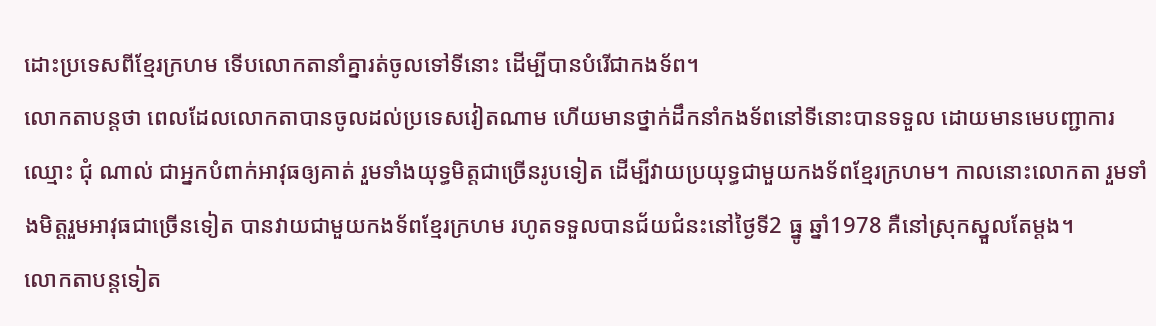ដោះប្រទេសពីខ្មែរក្រហម ទើបលោកតានាំគ្នារត់ចូលទៅទីនោះ ដើម្បីបានបំរើជាកងទ័ព។
លោកតាបន្តថា ពេលដែលលោកតាបានចូលដល់ប្រទេសវៀតណាម ហើយមានថ្នាក់ដឹកនាំកងទ័ពនៅទីនោះបានទទួល ដោយមានមេបញ្ជាការឈ្មោះ ជុំ ណាល់ ជាអ្នកបំពាក់អាវុធឲ្យគាត់ រួមទាំងយុទ្ធមិត្តជាច្រើនរូបទៀត ដើម្បីវាយប្រយុទ្ធជាមួយកងទ័ពខ្មែរក្រហម។ កាលនោះលោកតា រួមទាំងមិត្តរួមអាវុធជាច្រើនទៀត បានវាយជាមួយកងទ័ពខ្មែរក្រហម រហូតទទួលបានជ័យជំនះនៅថ្ងៃទី2 ធ្នូ ឆ្នាំ1978 គឺនៅស្រុកស្នួលតែម្ដង។
លោកតាបន្តទៀត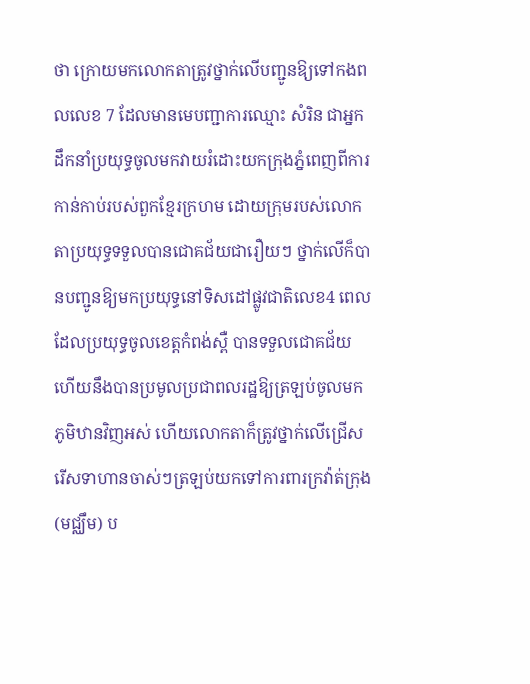ថា ក្រោយមកលោកតាត្រូវថ្នាក់លើបញ្ជូនឱ្យទៅកងពលលេខ 7 ដែលមានមេបញ្ជាការឈ្មោះ សំរិន ជាអ្នកដឹកនាំប្រយុទ្ធចូលមកវាយរំដោះយកក្រុងភ្នំពេញពីការកាន់កាប់របស់ពួកខ្មែរក្រហម ដោយក្រុមរបស់លោកតាប្រយុទ្ធទទួលបានជោគជ័យជារឿយៗ ថ្នាក់លើក៏បានបញ្ជូនឱ្យមកប្រយុទ្ធនៅទិសដៅផ្លូវជាតិលេខ4 ពេលដែលប្រយុទ្ធចូលខេត្តកំពង់ស្ពឺ បានទទួលជោគជ័យ ហើយនឹងបានប្រមូលប្រជាពលរដ្ឋឱ្យត្រឡប់ចូលមកភូមិឋានវិញអស់ ហើយលោកតាក៏ត្រូវថ្នាក់លើជ្រើសរើសទាហានចាស់ៗត្រឡប់យកទៅការពារក្រវ៉ាត់ក្រុង (មជ្ឈឹម) ប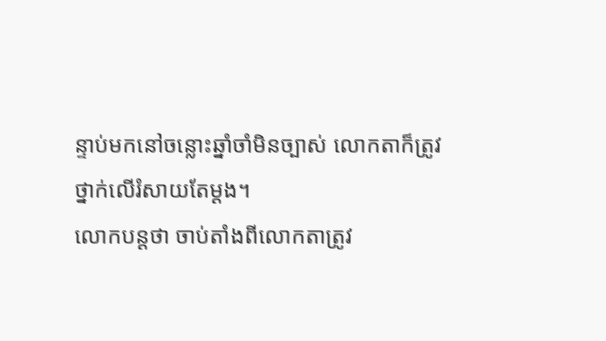ន្ទាប់មកនៅចន្លោះឆ្នាំចាំមិនច្បាស់ លោកតាក៏ត្រូវថ្នាក់លើរំសាយតែម្ដង។
លោកបន្តថា ចាប់តាំងពីលោកតាត្រូវ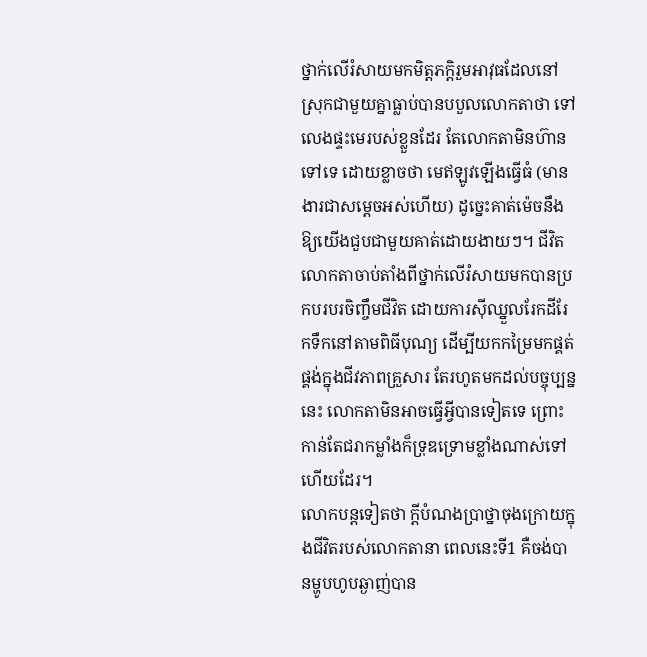ថ្នាក់លើរំសាយមកមិត្តភក្តិរួមអាវុធដែលនៅស្រុកជាមួយគ្នាធ្លាប់បានបបួលលោកតាថា ទៅលេងផ្ទះមេរបស់ខ្លួនដែរ តែលោកតាមិនហ៊ានទៅទេ ដោយខ្លាចថា មេឥឡូវឡើងធ្វើធំ (មានងារជាសម្ដេចអស់ហើយ) ដូច្នេះគាត់ម៉េចនឹងឱ្យយើងជួបជាមួយគាត់ដោយងាយៗ។ ជីវិតលោកតាចាប់តាំងពីថ្នាក់លើរំសាយមកបានប្រកបរបរចិញ្ចឹមជីវិត ដោយការស៊ីឈ្នួលរែកដីរែកទឹកនៅតាមពិធីបុណ្យ ដើម្បីយកកម្រៃមកផ្គត់ផ្គង់ក្នុងជីវភាពគ្រួសារ តែរហូតមកដល់បច្ចុប្បន្ននេះ លោកតាមិនអាចធ្វើអ្វីបានទៀតទេ ព្រោះកាន់តែជរាកម្លាំងក៏ទ្រុឌទ្រោមខ្លាំងណាស់ទៅហើយដែរ។
លោកបន្តទៀតថា ក្តីបំណងប្រាថ្នាចុងក្រោយក្នុងជីវិតរបស់លោកតានា ពេលនេះទី1 គឺចង់បានម្ហូបហូបឆ្ងាញ់បាន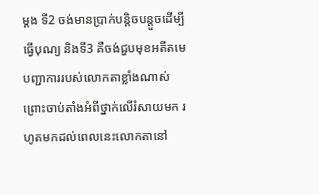ម្ដង ទី2 ចង់មានប្រាក់បន្តិចបន្តួចដើម្បីធ្វើបុណ្យ និងទី3 គឺចង់ជួបមុខអតីតមេបញ្ជាការរបស់លោកតាខ្លាំងណាស់ ព្រោះចាប់តាំងអំពីថ្នាក់លើរំសាយមក រហូតមកដល់ពេលនេះលោកតានៅ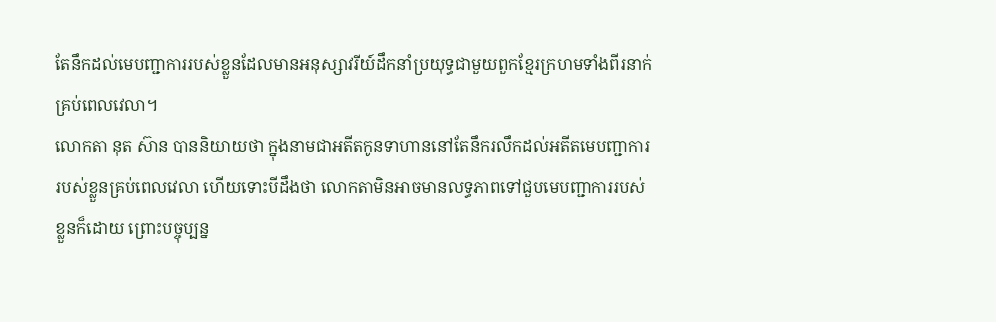តែនឹកដល់មេបញ្ជាការរបស់ខ្លួនដែលមានអនុស្សាវរីយ៍ដឹកនាំប្រយុទ្ធជាមួយពួកខ្មែរក្រហមទាំងពីរនាក់គ្រប់ពេលវេលា។
លោកតា នុត ស៊ាន បាននិយាយថា ក្នុងនាមជាអតីតកូនទាហាននៅតែនឹករលឹកដល់អតីតមេបញ្ជាការរបស់ខ្លួនគ្រប់ពេលវេលា ហើយទោះបីដឹងថា លោកតាមិនអាចមានលទ្ធភាពទៅជួបមេបញ្ជាការរបស់ខ្លួនក៏ដោយ ព្រោះបច្ចុប្បន្ន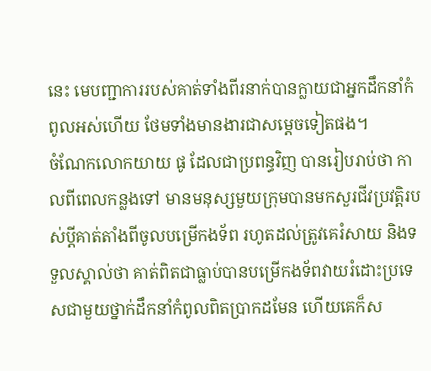នេះ មេបញ្ជាការរបស់គាត់ទាំងពីរនាក់បានក្លាយជាអ្នកដឹកនាំកំពូលអស់ហើយ ថែមទាំងមានងារជាសម្តេចទៀតផង។
ចំណែកលោកយាយ ផូ ដែលជាប្រពន្ធវិញ បានរៀបរាប់ថា កាលពីពេលកន្លងទៅ មានមនុស្សមួយក្រុមបានមកសួរជីវប្រវត្តិរបស់ប្តីគាត់តាំងពីចូលបម្រើកងទ័ព រហូតដល់ត្រូវគេរំសាយ និងទទួលស្គាល់ថា គាត់ពិតជាធ្លាប់បានបម្រើកងទ័ពវាយរំដោះប្រទេសជាមួយថ្នាក់ដឹកនាំកំពូលពិតប្រាកដមែន ហើយគេក៏ស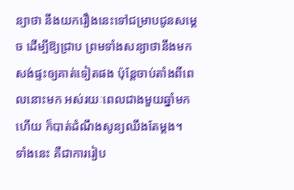ន្យាថា នឹងយករឿងនេះទៅជម្រាបជូនសម្ដេច ដើម្បីឱ្យជ្រាប ព្រមទាំងសន្យាថានឹងមកសង់ផ្ទះឲ្យគាត់ទៀតផង ប៉ុន្តែចាប់តាំងពីពេលនោះមក អស់រយៈពេលជាងមួយឆ្នាំមកហើយ ក៏បាត់ដំណឹងសូន្យឈឹងតែម្ដង។
ទាំងនេះ គឺជាការរៀប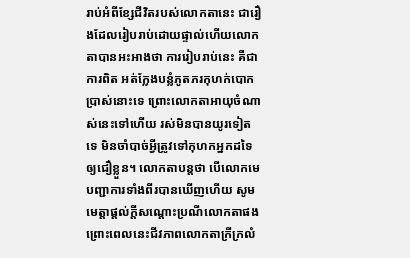រាប់អំពីខ្សែជីវិតរបស់លោកតានេះ ជារឿងដែលរៀបរាប់ដោយផ្ទាល់ហើយលោកតាបានអះអាងថា ការរៀបរាប់នេះ គឺជាការពិត អត់ក្លែងបន្លំភូតភរកុហក់បោកប្រាស់នោះទេ ព្រោះលោកតាអាយុចំណាស់នេះទៅហើយ រស់មិនបានយូរទៀតទេ មិនចាំបាច់អ្វីត្រូវទៅកុហកអ្នកដទៃឲ្យជឿខ្លួន។ លោកតាបន្តថា បើលោកមេបញ្ជាការទាំងពីរបានឃើញហើយ សូមមេត្តាផ្ដល់ក្តីសណ្ដោះប្រណីលោកតាផង ព្រោះពេលនេះជីវភាពលោកតាក្រីក្រលំ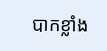បាកខ្លាំង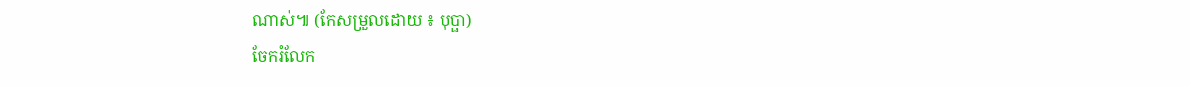ណាស់៕ (កែសម្រួលដោយ ៖ បុប្ផា)
ចែករំលែក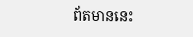ព័តមាននេះ